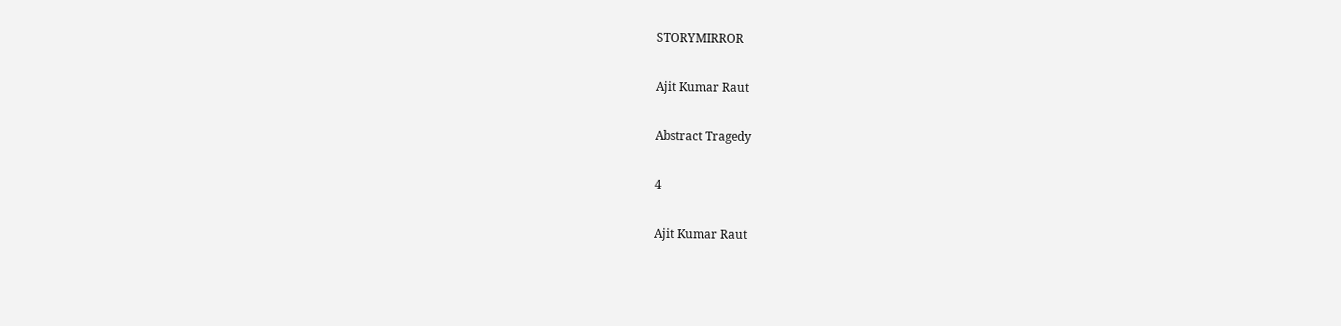STORYMIRROR

Ajit Kumar Raut

Abstract Tragedy

4

Ajit Kumar Raut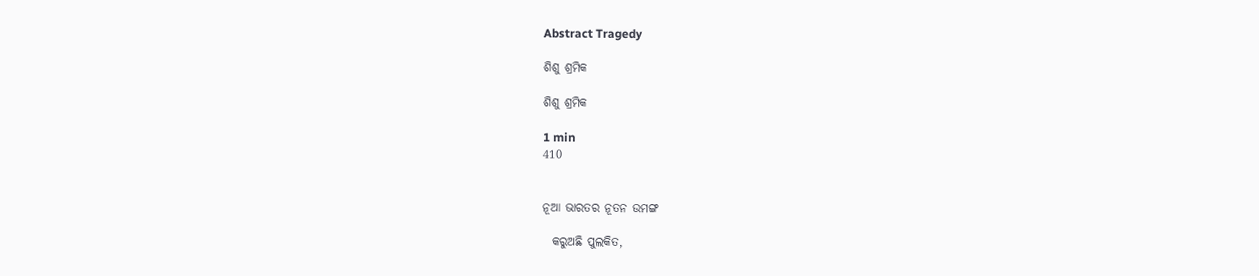Abstract Tragedy

ଶିଶୁ ଶ୍ରମିକ

ଶିଶୁ ଶ୍ରମିକ

1 min
410


ନୂଆ ଭାରତର ନୂତନ ଉମଙ୍ଗ

  କରୁଅଛି ପୁଲକିତ,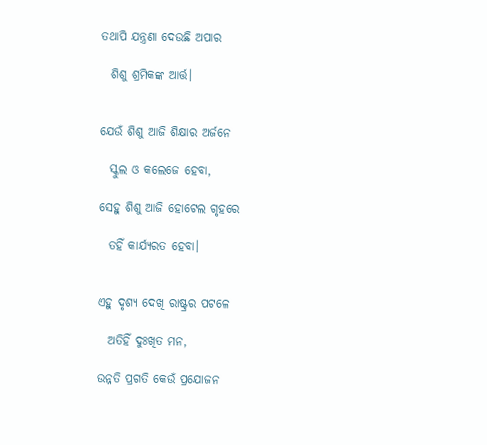ତଥାପି ଯନ୍ତ୍ରଣା ଦେଉଛି ଅପାର

  ଶିଶୁ ଶ୍ରମିକଙ୍କ ଆର୍ତ୍ତ।


ଯେଉଁ ଶିଶୁ ଆଜି ଶିକ୍ଷାର ଅର୍ଜନେ

  ସ୍କୁଲ ଓ କଲେଜେ ହେବା,

ସେହୁ ଶିଶୁ ଆଜି ହୋଟେଲ ଗୃହରେ

  ତହିଁ କାର୍ଯ୍ୟରତ ହେବା।


ଏହୁ ଦୃଶ୍ୟ ଦେଖି ରାଷ୍ଟ୍ରର ପଟଳେ

  ଅତିହିଁ ଦୁଃଖିତ ମନ,

ଉନ୍ନତି ପ୍ରଗତି କେଉଁ ପ୍ରଯୋଜନ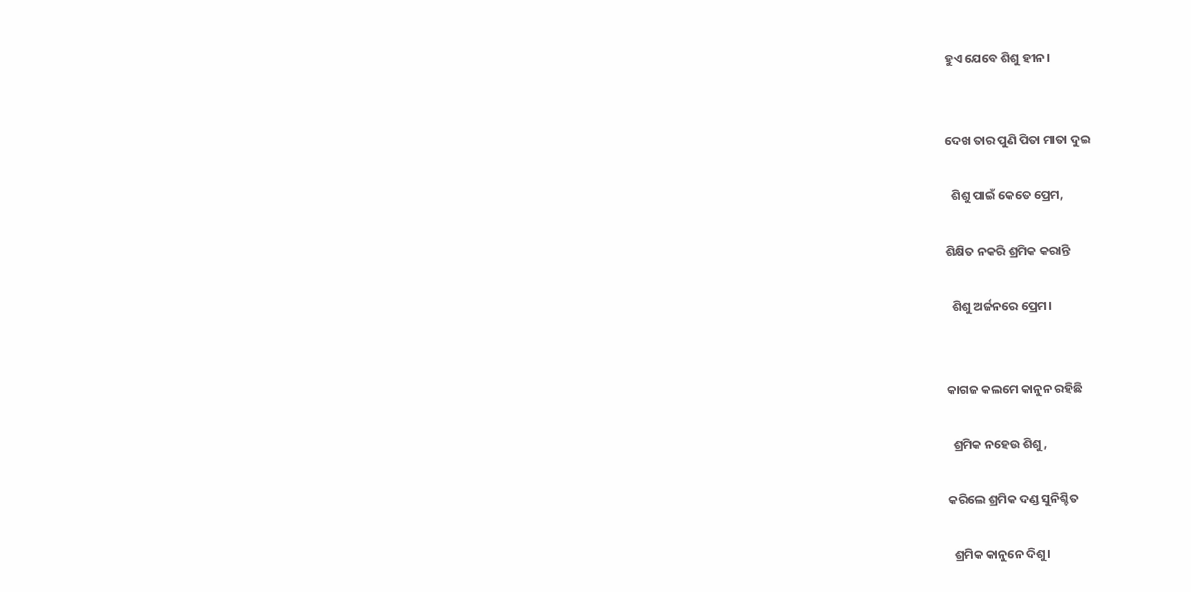ହୁଏ ଯେବେ ଶିଶୁ ହୀନ।


ଦେଖ ତାର ପୁଣି ପିତା ମାତା ଦୁଇ

  ଶିଶୁ ପାଇଁ କେତେ ପ୍ରେମ,

ଶିକ୍ଷିତ ନକରି ଶ୍ରମିକ କରାନ୍ତି

  ଶିଶୁ ଅର୍ଜନରେ ପ୍ରେମ।


କାଗଜ କଲମେ କାନୁନ ରହିଛି

  ଶ୍ରମିକ ନହେଉ ଶିଶୁ,

କରିଲେ ଶ୍ରମିକ ଦଣ୍ଡ ସୁନିଶ୍ଚିତ

  ଶ୍ରମିକ କାନୁନେ ଦିଶୁ।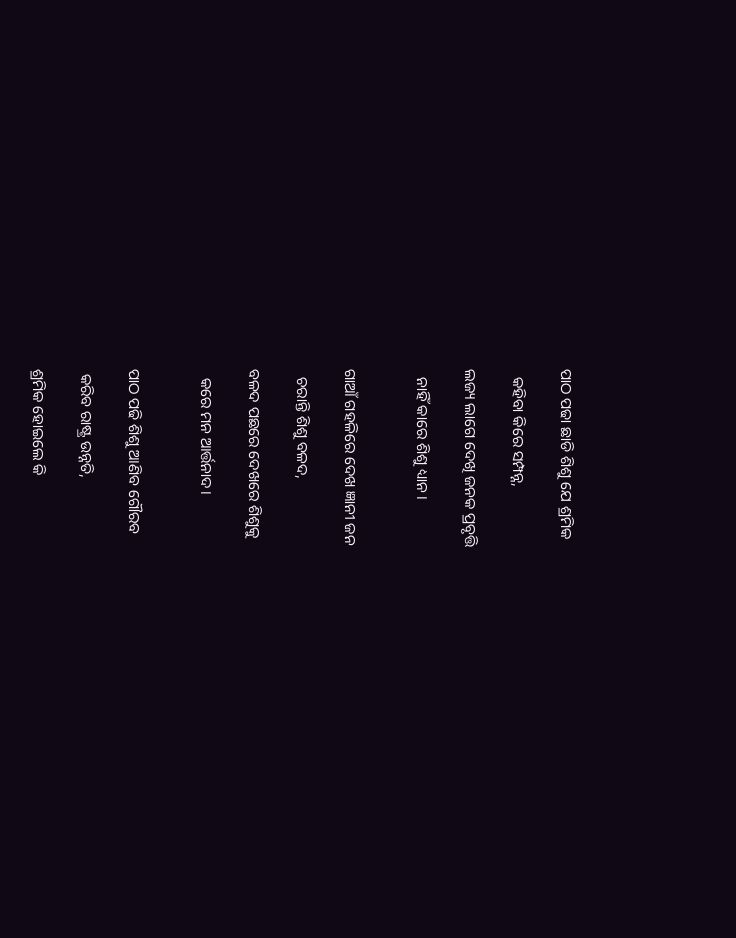ପାଠ ପଢା ଛାଡି ଶିଶୁ ଯେ ଶ୍ରମିକ

  କହିବା କିରେ ସମ୍ପନ୍ନ,

ଲଜ୍ୟ ଲାଗେ ଦେଖି ଜନକ ପ୍ରବୃତ୍ତି

  ନାହିଁ କାରେ ଶିଶୁ ଧ୍ୟାନ।


ଗାଆଁ ଗହଳିରେ ଦେଖ ଜ୍ଞାନୀ ଜନ

  ଚରାନ୍ତି ଶିଶୁ ବଳଦ,

ବଳଦ ପଛରେ ଦେଖରେ ଶିଶୁକୁ

  କରେ ମନ ଆର୍ତ୍ତନାଦ।


ପାଠ ପଢି ଶିଶୁ ଆଣିବ ଗୌରବ

 କରିବ ରାଷ୍ଟ୍ର ଉନ୍ନତି,

ଶ୍ରମିକ ହୋଇଲେ କି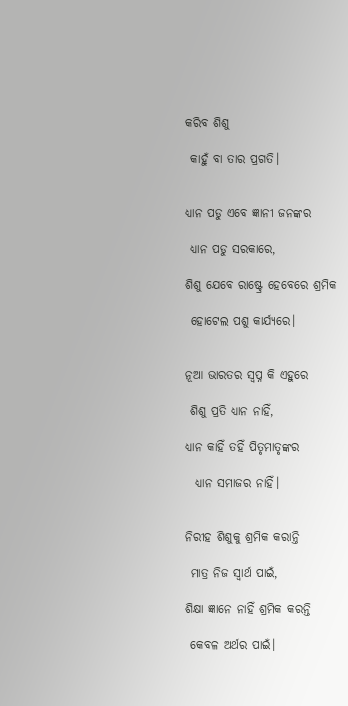କରିବ ଶିଶୁ

 କାହୁଁ ବା ତାର ପ୍ରଗତି।


ଧ୍ୟାନ ପଡୁ ଏବେ ଜ୍ଞାନୀ ଜନଙ୍କର

 ଧ୍ୟାନ ପଡୁ ସରକାରେ,

ଶିଶୁ ଯେବେ ରାଷ୍ଟ୍ରେ ହେବେରେ ଶ୍ରମିକ

 ହୋଟେଲ ପଶୁ କାର୍ଯ୍ୟରେ।


ନୂଆ ଭାରତର ସ୍ବପ୍ନ କି ଏହୁରେ

 ଶିଶୁ ପ୍ରତି ଧ୍ୟାନ ନାହିଁ,

ଧ୍ୟାନ କାହିଁ ତହିଁ ପିତୃମାତୃଙ୍କର

  ଧ୍ୟାନ ସମାଜର ନାହିଁ।


ନିରୀହ ଶିଶୁକୁ ଶ୍ରମିକ କରାନ୍ତି

 ମାତ୍ର ନିଜ ସ୍ବାର୍ଥ ପାଇଁ,

ଶିକ୍ଷା ଜ୍ଞାନେ ନାହିଁ ଶ୍ରମିକ କରନ୍ତି

 କେବଳ ଅର୍ଥର ପାଇଁ।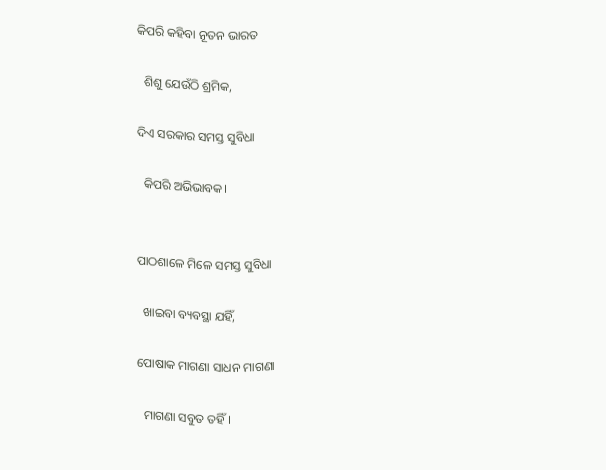କିପରି କହିବା ନୂତନ ଭାରତ

  ଶିଶୁ ଯେଉଁଠି ଶ୍ରମିକ,

ଦିଏ ସରକାର ସମସ୍ତ ସୁବିଧା

  କିପରି ଅଭିଭାବକ।


ପାଠଶାଳେ ମିଳେ ସମସ୍ତ ସୁବିଧା

  ଖାଇବା ବ୍ୟବସ୍ଥା ଯହିଁ,

ପୋଷାକ ମାଗଣା ସାଧନ ମାଗଣା

  ମାଗଣା ସବୁତ ତହିଁ।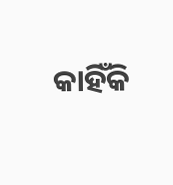କାହିଁକି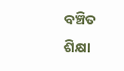ବଞ୍ଚିତ ଶିକ୍ଷା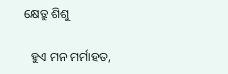କ୍ଷେତ୍ରୁ ଶିଶୁ

  ହୁଏ ମନ ମର୍ମାହତ,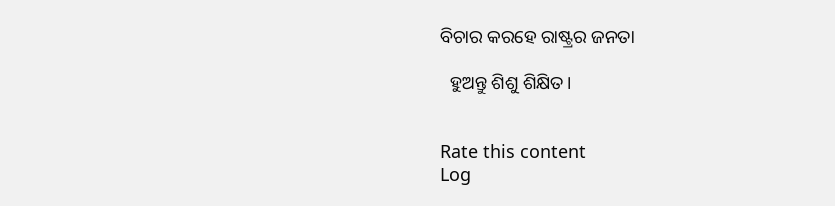ବିଚାର କରହେ ରାଷ୍ଟ୍ରର ଜନତା

  ହୁଅନ୍ତୁ ଶିଶୁ ଶିକ୍ଷିତ।


Rate this content
Log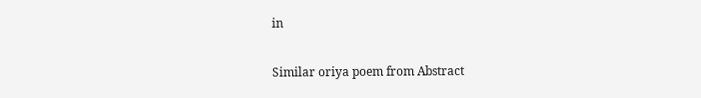in

Similar oriya poem from Abstract